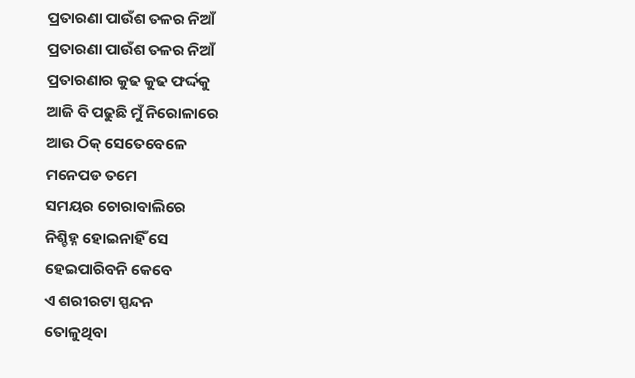ପ୍ରତାରଣା ପାଉଁଶ ତଳର ନିଆଁ
ପ୍ରତାରଣା ପାଉଁଶ ତଳର ନିଆଁ
ପ୍ରତାରଣାର କୁଢ କୁଢ ଫର୍ଦ୍ଦକୁ
ଆଜି ବି ପଢୁଛି ମୁଁ ନିରୋଳାରେ
ଆଉ ଠିକ୍ ସେତେବେଳେ
ମନେପଡ ତମେ
ସମୟର ଚୋରାବାଲିରେ
ନିଶ୍ଚିହ୍ନ ହୋଇନାହିଁ ସେ
ହେଇପାରିବନି କେବେ
ଏ ଶରୀରଟା ସ୍ପନ୍ଦନ
ତୋଳୁଥିବା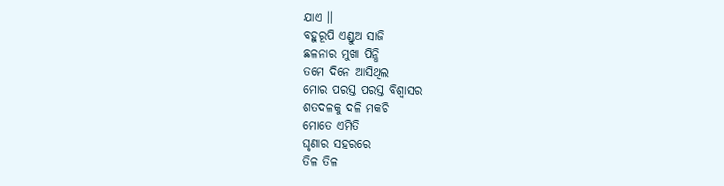ଯାଏ ।।
ବହୁରୂପି ଏଣ୍ଡୁଅ ସାଜି
ଛଳନାର ମୁଖା ପିନ୍ଧି
ତମେ ଦିନେ ଆସିଥିଲ
ମୋର ପରସ୍ତ ପରସ୍ତ ବିଶ୍ବାସର
ଶତଦଳକୁ ଦଳି ମକଚି
ମୋତେ ଏମିତି
ଘୃଣାର ସହରରେ
ତିଳ ତିଳ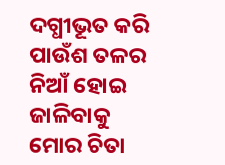ଦଗ୍ଧୀଭୂତ କରି
ପାଉଁଶ ତଳର ନିଆଁ ହୋଇ
ଜାଳିବାକୁ
ମୋର ଚିତା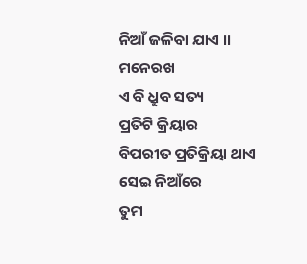ନିଆଁ ଜଳିବା ଯାଏ ।।
ମନେରଖ
ଏ ବି ଧ୍ରୁବ ସତ୍ୟ
ପ୍ରତିଟି କ୍ରିୟାର
ବିପରୀତ ପ୍ରତିକ୍ରିୟା ଥାଏ
ସେଇ ନିଆଁରେ
ତୁମ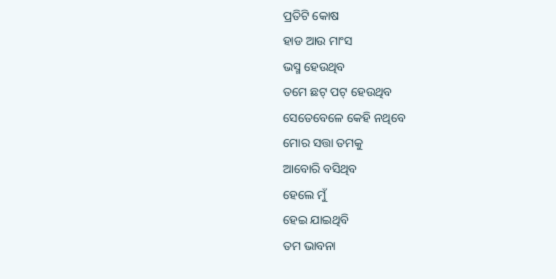ପ୍ରତିଟି କୋଷ
ହାଡ ଆଉ ମାଂସ
ଭସ୍ମ ହେଉଥିବ
ତମେ ଛଟ୍ ପଟ୍ ହେଉଥିବ
ସେତେବେଳେ କେହି ନଥିବେ
ମୋର ସତ୍ତା ତମକୁ
ଆବୋରି ବସିଥିବ
ହେଲେ ମୁଁ
ହେଇ ଯାଇଥିବି
ତମ ଭାବନା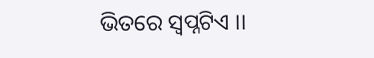ଭିତରେ ସ୍ବପ୍ନଟିଏ ।।